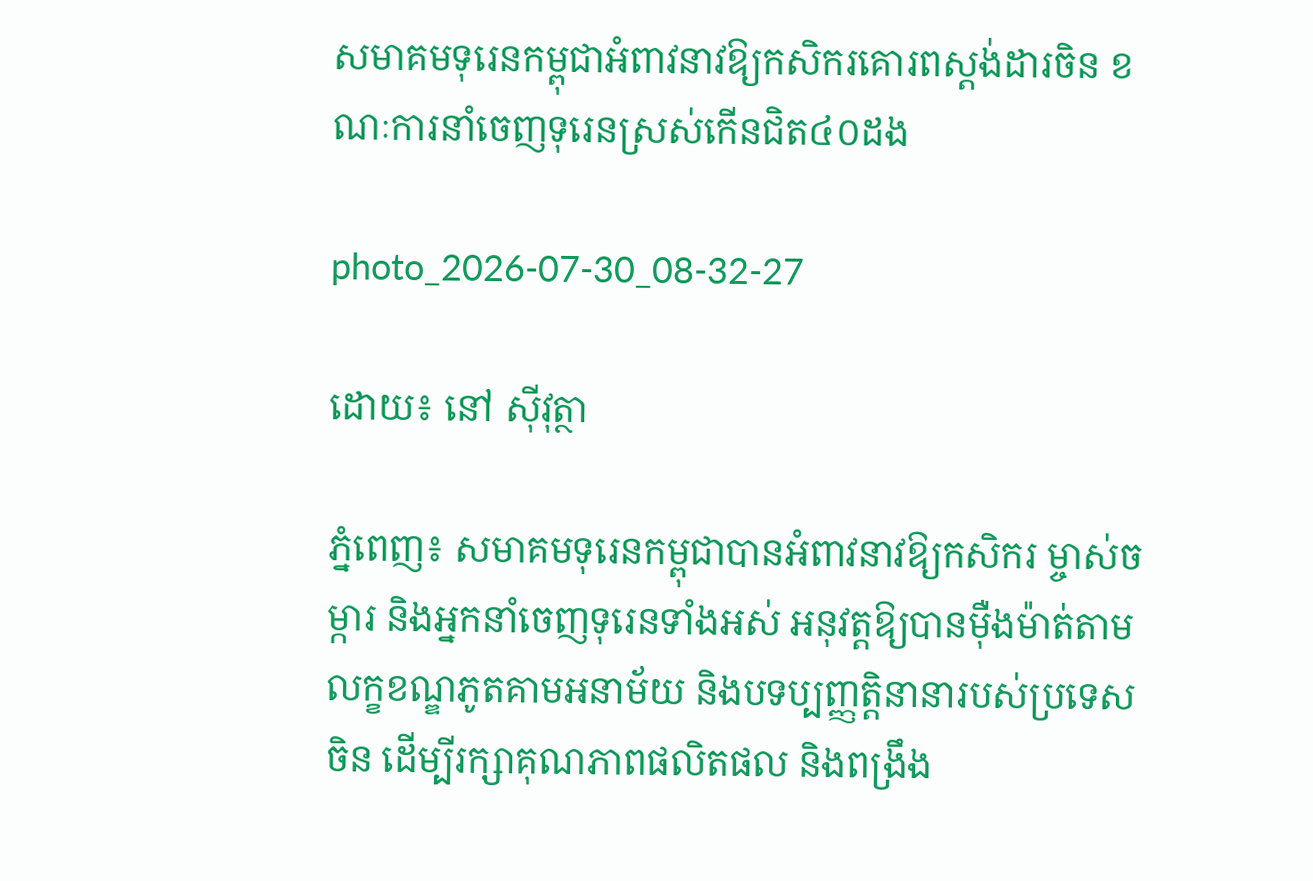សមាគមទុរេនកម្ពុជាអំពាវនាវឱ្យកសិករគោរពស្តង់ដារចិន ខណៈការនាំចេញទុរេនស្រស់កើនជិត៤០ដង

photo_2026-07-30_08-32-27

ដោយ៖ នៅ ស៊ីវុត្ថា

ភ្នំពេញ៖ សមាគមទុរេនកម្ពុជាបានអំពាវនាវឱ្យកសិករ ម្ចាស់ចម្ការ និងអ្នកនាំចេញទុរេនទាំងអស់ អនុវត្តឱ្យបានម៉ឺងម៉ាត់តាមលក្ខខណ្ឌភូតគាមអនាម័យ និងបទប្បញ្ញត្តិនានារបស់ប្រទេសចិន ដើម្បីរក្សាគុណភាពផលិតផល និងពង្រឹង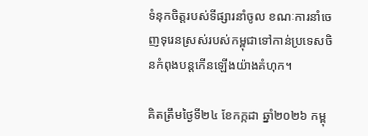ទំនុកចិត្តរបស់ទីផ្សារនាំចូល ខណៈការនាំចេញទុរេនស្រស់របស់កម្ពុជាទៅកាន់ប្រទេសចិនកំពុងបន្តកើនឡើងយ៉ាងគំហុក។

គិតត្រឹមថ្ងៃទី២៤ ខែកក្កដា ឆ្នាំ២០២៦ កម្ពុ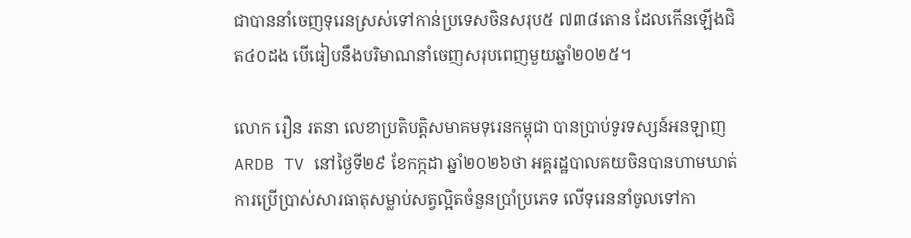ជាបាននាំចេញទុរេនស្រស់ទៅកាន់ប្រទេសចិនសរុប៥ ៧៣៨តោន ដែលកើនឡើងជិត៤០ដង បើធៀបនឹងបរិមាណនាំចេញសរុបពេញមួយឆ្នាំ២០២៥។

លោក រឿន រតនា លេខាប្រតិបត្តិសមាគមទុរេនកម្ពុជា បានប្រាប់ទូរទស្សន៍អនឡាញ  ARDB TV នៅថ្ងៃទី២៩ ខែកក្កដា ឆ្នាំ២០២៦ថា អគ្គរដ្ឋបាលគយចិនបានហាមឃាត់ការប្រើប្រាស់សារធាតុសម្លាប់សត្វល្អិតចំនួនប្រាំប្រភេទ លើទុរេននាំចូលទៅកា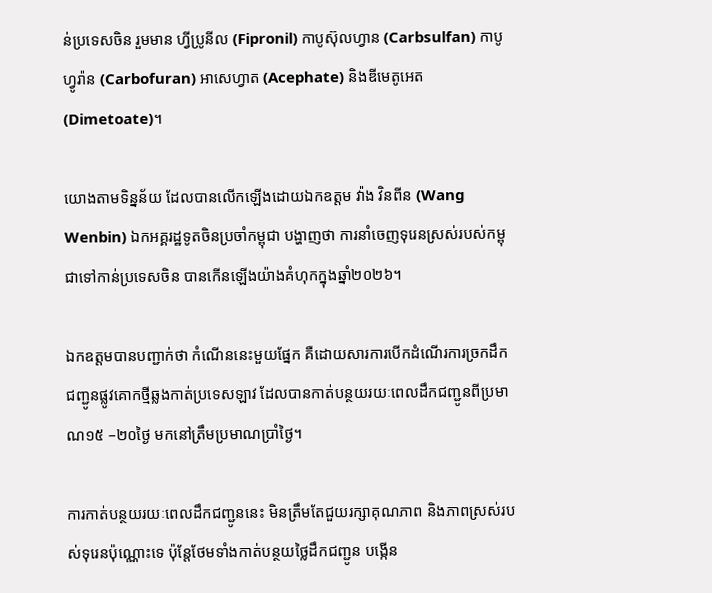ន់ប្រទេសចិន រួមមាន ហ្វីប្រូនីល (Fipronil) កាបូស៊ុលហ្វាន (Carbsulfan) កាបូហ្វូរ៉ាន (Carbofuran) អាសេហ្វាត (Acephate) និងឌីមេតូអេត (Dimetoate)។

យោងតាមទិន្នន័យ ដែលបានលើកឡើងដោយឯកឧត្តម វ៉ាង វិនពីន (Wang Wenbin) ឯកអគ្គរដ្ឋទូតចិនប្រចាំកម្ពុជា បង្ហាញថា ការនាំចេញទុរេនស្រស់របស់កម្ពុជាទៅកាន់ប្រទេសចិន បានកើនឡើងយ៉ាងគំហុកក្នុងឆ្នាំ២០២៦។

ឯកឧត្តមបានបញ្ជាក់ថា កំណើននេះមួយផ្នែក គឺដោយសារការបើកដំណើរការច្រកដឹកជញ្ជូនផ្លូវគោកថ្មីឆ្លងកាត់ប្រទេសឡាវ ដែលបានកាត់បន្ថយរយៈពេលដឹកជញ្ជូនពីប្រមាណ១៥ –២០ថ្ងៃ មកនៅត្រឹមប្រមាណប្រាំថ្ងៃ។

ការកាត់បន្ថយរយៈពេលដឹកជញ្ជូននេះ មិនត្រឹមតែជួយរក្សាគុណភាព និងភាពស្រស់របស់ទុរេនប៉ុណ្ណោះទេ ប៉ុន្តែថែមទាំងកាត់បន្ថយថ្លៃដឹកជញ្ជូន បង្កើន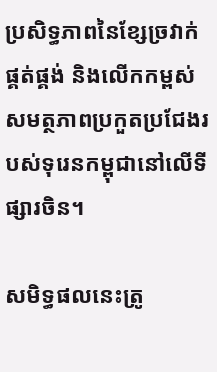ប្រសិទ្ធភាពនៃខ្សែច្រវាក់ផ្គត់ផ្គង់ និងលើកកម្ពស់សមត្ថភាពប្រកួតប្រជែងរបស់ទុរេនកម្ពុជានៅលើទីផ្សារចិន។

សមិទ្ធផលនេះត្រូ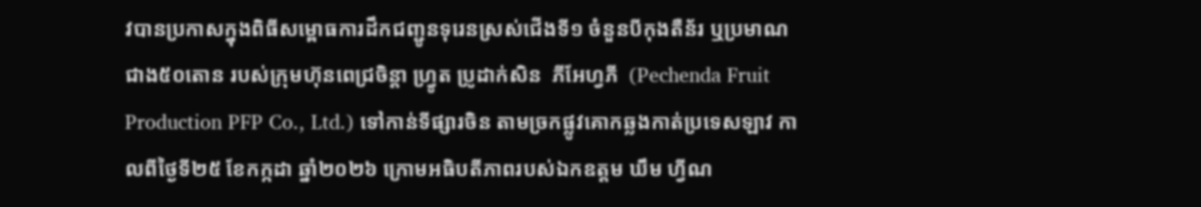វបានប្រកាសក្នុងពិធីសម្ពោធការដឹកជញ្ជូនទុរេនស្រស់ជើងទី១ ចំនួនបីកុងតឺន័រ ឬប្រមាណជាង៥០តោន របស់ក្រុមហ៊ុនពេជ្រចិន្តា ហ្វ្រូត ប្រូដាក់សិន  ភីអែហ្វភី  (Pechenda Fruit Production PFP Co., Ltd.) ទៅកាន់ទីផ្សារចិន តាមច្រកផ្លូវគោកឆ្លងកាត់ប្រទេសឡាវ កាលពីថ្ងៃទី២៥ ខែកក្កដា ឆ្នាំ២០២៦ ក្រោមអធិបតីភាពរបស់ឯកឧត្តម ឃឹម ហ្វីណ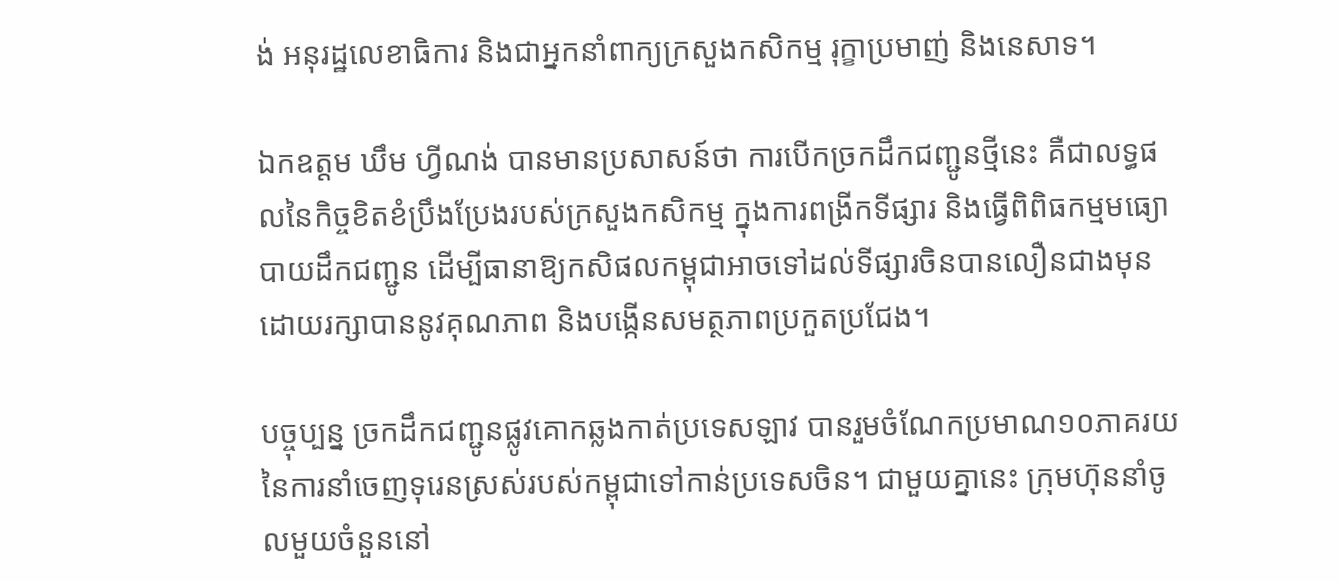ង់ អនុរដ្ឋលេខាធិការ និងជាអ្នកនាំពាក្យក្រសួងកសិកម្ម រុក្ខាប្រមាញ់ និងនេសាទ។

ឯកឧត្តម ឃឹម ហ្វីណង់ បានមានប្រសាសន៍ថា ការបើកច្រកដឹកជញ្ជូនថ្មីនេះ គឺជាលទ្ធផលនៃកិច្ចខិតខំប្រឹងប្រែងរបស់ក្រសួងកសិកម្ម ក្នុងការពង្រីកទីផ្សារ និងធ្វើពិពិធកម្មមធ្យោបាយដឹកជញ្ជូន ដើម្បីធានាឱ្យកសិផលកម្ពុជាអាចទៅដល់ទីផ្សារចិនបានលឿនជាងមុន ដោយរក្សាបាននូវគុណភាព និងបង្កើនសមត្ថភាពប្រកួតប្រជែង។

បច្ចុប្បន្ន ច្រកដឹកជញ្ជូនផ្លូវគោកឆ្លងកាត់ប្រទេសឡាវ បានរួមចំណែកប្រមាណ១០ភាគរយនៃការនាំចេញទុរេនស្រស់របស់កម្ពុជាទៅកាន់ប្រទេសចិន។ ជាមួយគ្នានេះ ក្រុមហ៊ុននាំចូលមួយចំនួននៅ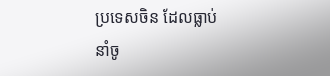ប្រទេសចិន ដែលធ្លាប់នាំចូ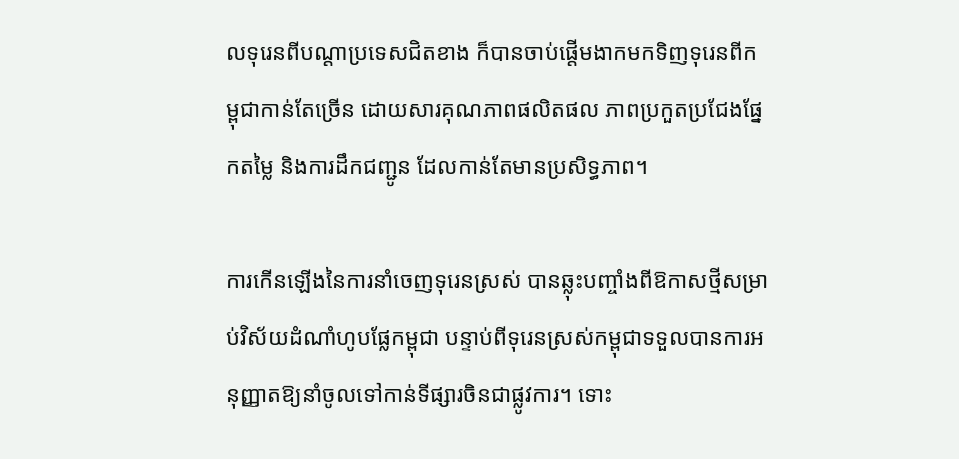លទុរេនពីបណ្តាប្រទេសជិតខាង ក៏បានចាប់ផ្តើមងាកមកទិញទុរេនពីកម្ពុជាកាន់តែច្រើន ដោយសារគុណភាពផលិតផល ភាពប្រកួតប្រជែងផ្នែកតម្លៃ និងការដឹកជញ្ជូន ដែលកាន់តែមានប្រសិទ្ធភាព។

ការកើនឡើងនៃការនាំចេញទុរេនស្រស់ បានឆ្លុះបញ្ចាំងពីឱកាសថ្មីសម្រាប់វិស័យដំណាំហូបផ្លែកម្ពុជា បន្ទាប់ពីទុរេនស្រស់កម្ពុជាទទួលបានការអនុញ្ញាតឱ្យនាំចូលទៅកាន់ទីផ្សារចិនជាផ្លូវការ។ ទោះ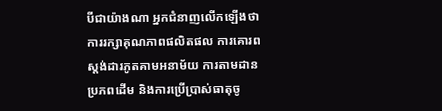បីជាយ៉ាងណា អ្នកជំនាញលើកឡើងថា ការរក្សាគុណភាពផលិតផល ការគោរពស្តង់ដារភូតគាមអនាម័យ ការតាមដានប្រភពដើម និងការប្រើប្រាស់ធាតុចូ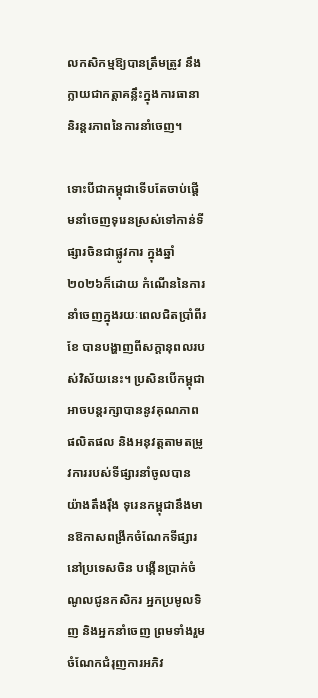លកសិកម្មឱ្យបានត្រឹមត្រូវ នឹងក្លាយជាកត្តាគន្លឹះក្នុងការធានានិរន្តរភាពនៃការនាំចេញ។

ទោះបីជាកម្ពុជាទើបតែចាប់ផ្តើមនាំចេញទុរេនស្រស់ទៅកាន់ទីផ្សារចិនជាផ្លូវការ ក្នុងឆ្នាំ២០២៦ក៏ដោយ កំណើននៃការនាំចេញក្នុងរយៈពេលជិតប្រាំពីរខែ បានបង្ហាញពីសក្តានុពលរបស់វិស័យនេះ។ ប្រសិនបើកម្ពុជាអាចបន្តរក្សាបាននូវគុណភាពផលិតផល និងអនុវត្តតាមតម្រូវការរបស់ទីផ្សារនាំចូលបានយ៉ាងតឹងរ៉ឹង ទុរេនកម្ពុជានឹងមានឱកាសពង្រីកចំណែកទីផ្សារនៅប្រទេសចិន បង្កើនប្រាក់ចំណូលជូនកសិករ អ្នកប្រមូលទិញ និងអ្នកនាំចេញ ព្រមទាំងរួមចំណែកជំរុញការអភិវ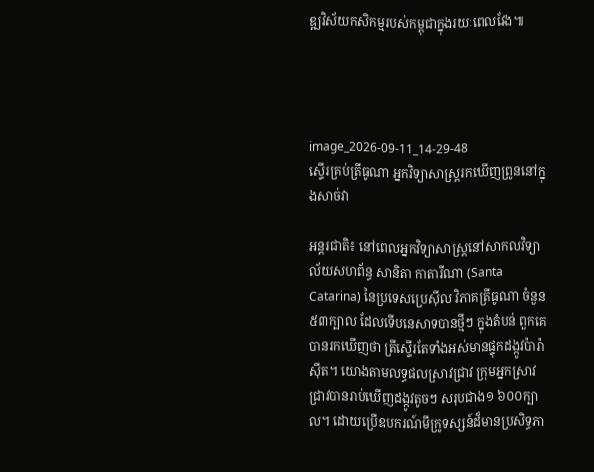ឌ្ឍវិស័យកសិកម្មរបស់កម្ពុជាក្នុងរយៈពេលវែង៕




image_2026-09-11_14-29-48
ស្ទើរគ្រប់ត្រីធូណា អ្នកវិទ្យាសាស្ត្ររកឃើញព្រូននៅក្នុងសាច់វា

អន្តរជាតិ៖ នៅពេលអ្នកវិទ្យាសាស្ត្រនៅសាកលវិទ្យាល័យសហព័ន្ធ សានិតា កាតារីណា (Santa Catarina) នៃប្រទេសប្រេស៊ីល វិភាគត្រីធូណា ចំនួន៥៣ក្បាល ដែលទើបនេសាទបានថ្មីៗ ក្នុងតំបន់ ពួកគេបានរកឃើញថា ត្រីស្ទើរតែទាំងអស់មានផ្ទុកដង្កូវប៉ារ៉ាស៊ីត។ យោងតាមលទ្ធផលស្រាវជ្រាវ ក្រុមអ្នកស្រាវជ្រាវបានរាប់ឃើញដង្កូវតូចៗ សរុបជាង១ ៦០០ក្បាល។ ដោយប្រើឧបករណ៍មីក្រូទស្សន៍ដ៏មានប្រសិទ្ធភា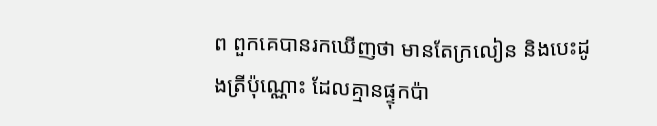ព ពួកគេបានរកឃើញថា មានតែក្រលៀន និងបេះដូងត្រីប៉ុណ្ណោះ ដែលគ្មានផ្ទុកប៉ា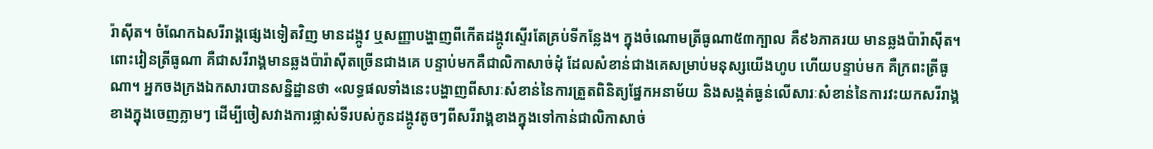រ៉ាស៊ីត។ ចំណែកឯសរីរាង្គផ្សេងទៀតវិញ មានដង្កូវ ឬសញ្ញាបង្ហាញពីកើតដង្កូវស្ទើរតែគ្រប់ទីកន្លែង។ ក្នុងចំណោមត្រីធូណា៥៣ក្បាល គឺ៩៦ភាគរយ មានឆ្លងប៉ារ៉ាស៊ីត។ ពោះវៀនត្រីធូណា គឺជាសរីរាង្គមានឆ្លងប៉ារ៉ាស៊ីតច្រើនជាងគេ បន្ទាប់មកគឺជាលិកាសាច់ដុំ ដែលសំខាន់ជាងគេសម្រាប់មនុស្សយើងហូប ហើយបន្ទាប់មក គឺក្រពះត្រីធូណា។ អ្នកចងក្រងឯកសារបានសន្និដ្ឋានថា «លទ្ធផលទាំងនេះបង្ហាញពីសារៈសំខាន់នៃការត្រួតពិនិត្យផ្នែកអនាម័យ និងសង្កត់ធ្ងន់លើសារៈសំខាន់នៃការវះយកសរីរាង្គខាងក្នុងចេញភ្លាមៗ ដើម្បីចៀសវាងការផ្លាស់ទីរបស់កូនដង្កូវតូចៗពីសរីរាង្គខាងក្នុងទៅកាន់ជាលិកាសាច់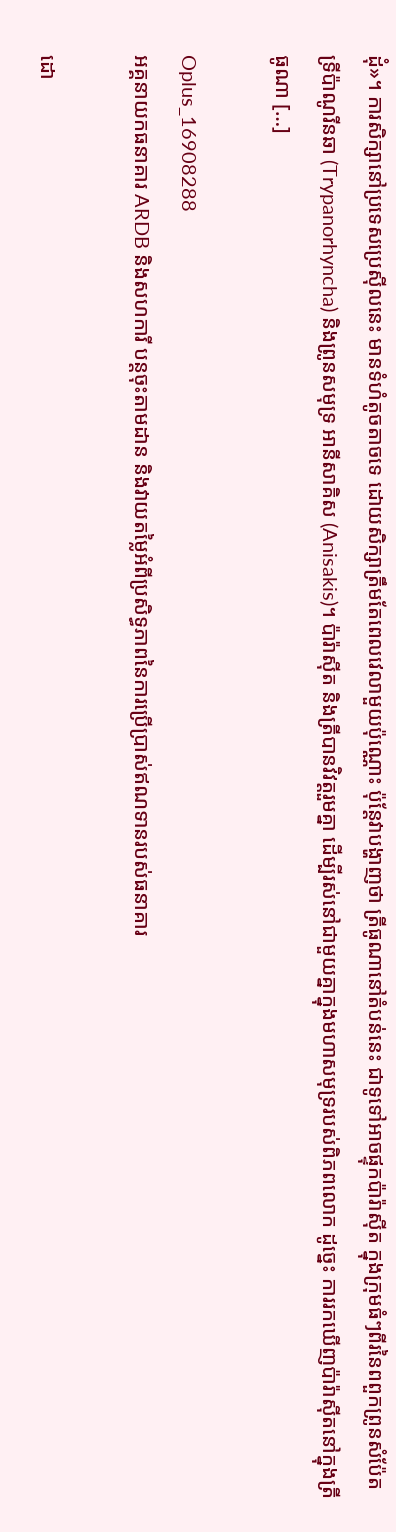ដុំ»។ ការសិក្សានៅប្រទេសប្រេស៊ីលនេះ មានទំហំតូចតាចទេ ដោយសិក្សាត្រឹមតែពេលវេលាមួយប៉ុណ្ណោះ ប៉ុន្តែវាបង្ហាញថា ត្រីធូណានៅតំបន់នេះ ជាទូទៅអាចផ្ទុកប៉ារ៉ាស៊ីត ក្នុងក្រុមធំៗពីរនៃពពួកព្រូនសំប៉ែត ទ្រីប៉ាណូរីនឆា (Trypanorhyncha) និងព្រូនសមុទ្រ អានីសាគិស (Anisakis)។ ប៉ារ៉ាស៊ីត និងត្រីបានវិវត្តរួមគ្នា ដើម្បីរស់នៅជាមួយគ្នាក្នុងមហាសមុទ្ររបស់ពិភពលោក ដូច្នេះ ការរកឃើញប៉ារ៉ាស៊ីតនៅក្នុងត្រីធូណា […]

Oplus_16908288
អគ្គនាយកធនាគារ ARDB និងសហការី បន្តចុះតាមដាន និងវាយតម្លៃអំពីប្រសិទ្ធភាពនៃការប្រើប្រាស់ឥណទានរបស់ធនាគារ

ដោ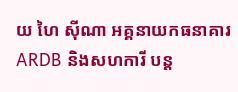យ ហៃ ស៊ីណា អគ្គនាយកធនាគារ ARDB និងសហការី បន្ត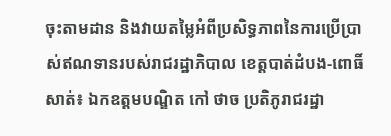ចុះតាមដាន និងវាយតម្លៃអំពីប្រសិទ្ធភាពនៃការប្រើប្រាស់ឥណទានរបស់រាជរដ្ឋាភិបាល ខេត្តបាត់ដំបង-ពោធិ៍សាត់៖ ឯកឧត្តមបណ្ឌិត កៅ ថាច ប្រតិភូរាជរដ្ឋា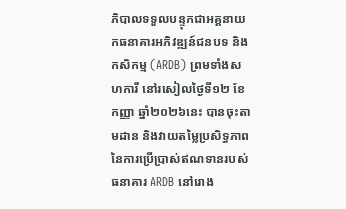ភិបាលទទួលបន្ទុកជាអគ្គនាយកធនាគារអភិវឌ្ឍន៍ជនបទ និងកសិកម្ម (ARDB) ព្រមទាំងសហការី នៅរសៀលថ្ងៃទី១២ ខែកញ្ញា ឆ្នាំ២០២៦នេះ បានចុះតាមដាន និងវាយតម្លៃប្រសិទ្ធភាពនៃការប្រើប្រាស់ឥណទានរបស់ធនាគារ ARDB នៅរោង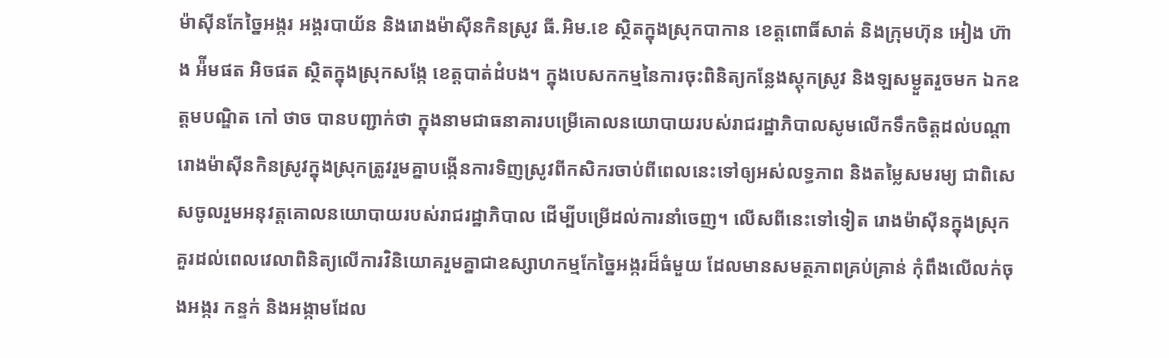ម៉ាស៊ីនកែច្នៃអង្ករ អង្គរបាយ័ន និងរោងម៉ាស៊ីនកិនស្រូវ ធី.អិម.ខេ ស្ថិតក្នុងស្រុកបាកាន ខេត្តពោធិ៍សាត់ និងក្រុមហ៊ុន អៀង ហ៊ាង អ៉ីមផត អិចផត ស្ថិតក្នុងស្រុកសង្កែ ខេត្តបាត់ដំបង។ ក្នុងបេសកកម្មនៃការចុះពិនិត្យកន្លែងស្តុកស្រូវ និងឡសម្ងួតរួចមក ឯកឧត្តមបណ្ឌិត កៅ ថាច បានបញ្ជាក់ថា ក្នុងនាមជាធនាគារបម្រើគោលនយោបាយរបស់រាជរដ្ឋាភិបាលសូមលើកទឹកចិត្តដល់បណ្តារោងម៉ាស៊ីនកិនស្រូវក្នុងស្រុកត្រូវរួមគ្នាបង្កើនការទិញស្រូវពីកសិករចាប់ពីពេលនេះទៅឲ្យអស់លទ្ធភាព និងតម្លៃសមរម្យ ជាពិសេសចូលរួមអនុវត្តគោលនយោបាយរបស់រាជរដ្ឋាភិបាល ដើម្បីបម្រើដល់ការនាំចេញ។ លើសពីនេះទៅទៀត រោងម៉ាស៊ីនក្នុងស្រុកគួរដល់ពេលវេលាពិនិត្យលើការវិនិយោគរួមគ្នាជាឧស្សាហកម្មកែច្នៃអង្ករដ៏ធំមួយ ដែលមានសមត្ថភាពគ្រប់គ្រាន់ កុំពឹងលើលក់ចុងអង្ករ កន្ទក់ និងអង្កាមដែល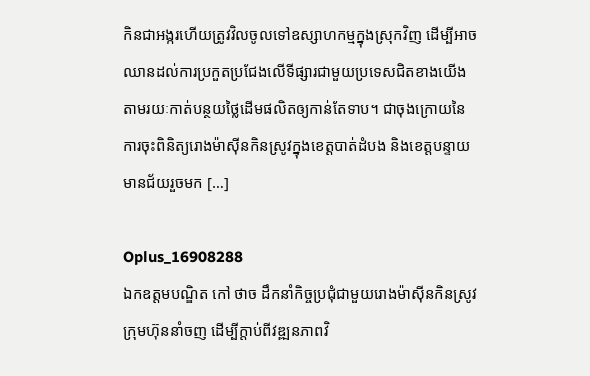កិនជាអង្ករហើយត្រូវវិលចូលទៅឧស្សាហកម្មក្នុងស្រុកវិញ ដើម្បីអាចឈានដល់ការប្រកួតប្រជែងលើទីផ្សារជាមួយប្រទេសជិតខាងយើង តាមរយៈកាត់បន្ថយថ្លៃដើមផលិតឲ្យកាន់តែទាប។ ជាចុងក្រោយនៃការចុះពិនិត្យរោងម៉ាស៊ីនកិនស្រូវក្នុងខេត្តបាត់ដំបង និងខេត្តបន្ទាយមានជ័យរួចមក […]

Oplus_16908288
ឯកឧត្តមបណ្ឌិត កៅ ថាច ដឹកនាំកិច្ចប្រជុំជាមួយរោងម៉ាស៊ីនកិនស្រូវ ក្រុមហ៊ុននាំចញ ដើម្បីក្តាប់ពីវឌ្ឍនភាពវិ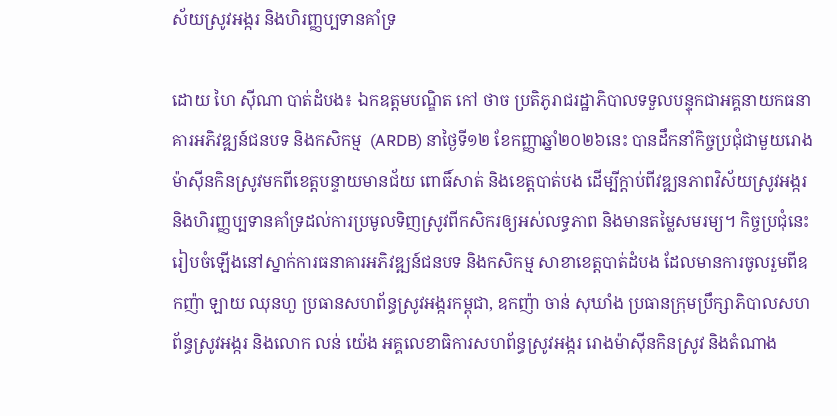ស័យស្រូវអង្ករ និងហិរញ្ញប្បទានគាំទ្រ

ដោយ ហៃ ស៊ីណា បាត់ដំបង៖ ឯកឧត្តមបណ្ឌិត កៅ ថាច ប្រតិភូរាជរដ្ឋាភិបាលទទួលបន្ទុកជាអគ្គនាយកធនាគារអភិវឌ្ឍន៍ជនបទ និងកសិកម្ម  (ARDB) នាថ្ងៃទី១២ ខែកញ្ញាឆ្នាំ២០២៦នេះ បានដឹកនាំកិច្ចប្រជុំជាមួយរោងម៉ាស៊ីនកិនស្រូវមកពីខេត្តបន្ទាយមានជ័យ ពោធិ៍សាត់ និងខេត្តបាត់បង ដើម្បីក្តាប់ពីវឌ្ឍនភាពវិស័យស្រូវអង្ករ និងហិរញ្ញប្បទានគាំទ្រដល់ការប្រមូលទិញស្រូវពីកសិករឲ្យអស់លទ្ធភាព និងមានតម្លៃសមរម្យ។ កិច្ចប្រជុំនេះរៀបចំឡើងនៅស្នាក់ការធនាគារអភិវឌ្ឍន៍ជនបទ និងកសិកម្ម សាខាខេត្តបាត់ដំបង ដែលមានការចូលរួមពីឧកញ៉ា ឡាយ ឈុនហួ ប្រធានសហព័ន្ធស្រូវអង្ករកម្ពុជា, ឧកញ៉ា ចាន់ សុឃាំង ប្រធានក្រុមប្រឹក្សាភិបាលសហព័ន្ធស្រូវអង្ករ និងលោក លន់ យ៉េង អគ្គលេខាធិការសហព័ន្ធស្រូវអង្ករ រោងម៉ាស៊ីនកិនស្រូវ និងតំណាង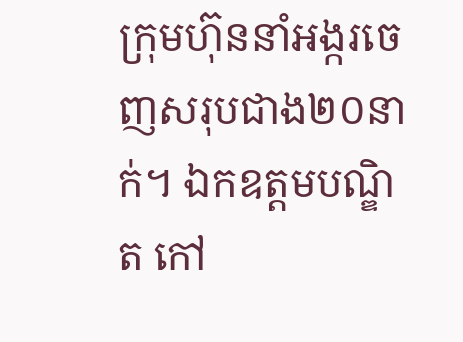ក្រុមហ៊ុននាំអង្ករចេញសរុបជាង២០នាក់។ ឯកឧត្តមបណ្ឌិត កៅ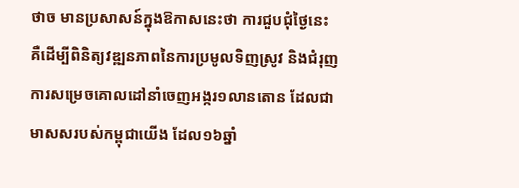ថាច មានប្រសាសន៍ក្នុងឱកាសនេះថា ការជួបជុំថ្ងៃនេះ គឺដើម្បីពិនិត្យវឌ្ឍនភាពនៃការប្រមូលទិញស្រូវ និងជំរុញការសម្រេចគោលដៅនាំចេញអង្ករ១លានតោន ដែលជាមាសសរបស់កម្ពុជាយើង ដែល១៦ឆ្នាំ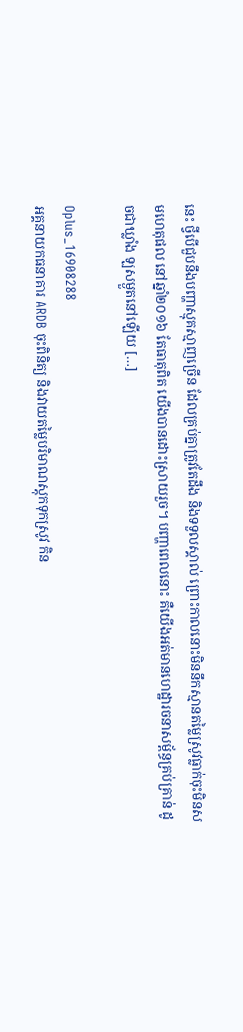នេះ ថ្វីបើជួបនឹងបញ្ហាស្មុគស្មាញច្រើន ដែលគ្រប់គ្នាត្រូវតែដឹង និងទទួលស្គាល់ ព្រោះកាលនោះមិននឹកស្មានតម្លៃស្រូវធ្លាក់ចុះមិនសមហេតុផល នៅឆ្នាំ២០១៦ តែធាតុពិត យើងបានដោះស្រាយរួច។ បញ្ហាពេលនោះ គឺយើងអត់មានហេដ្ឋារចនាសម្ព័ន្ធគ្រប់គ្រាន់ ដូចជាឃ្លាំង ឡសម្ងួតនៅឡើយ […]

Oplus_16908288
អគ្គនាយកធនាគារ ARDB ចុះពិនិត្យ និងវាយតម្លៃបរិមាណស្តុកទុកស្រូវ កិន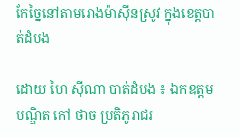កែច្នៃនៅតាមរោងម៉ាស៊ីនស្រូវ ក្នុងខេត្តបាត់ដំបង

ដោយ ហៃ ស៊ីណា បាត់ដំបង ៖ ឯកឧត្តមបណ្ឌិត កៅ ថាច ប្រតិភូរាជរ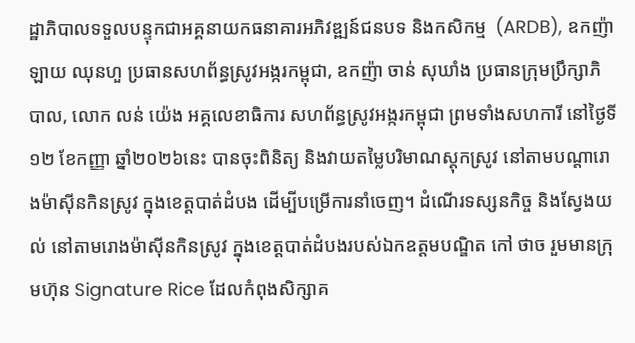ដ្ឋាភិបាលទទួលបន្ទុកជាអគ្គនាយកធនាគារអភិវឌ្ឍន៍ជនបទ និងកសិកម្ម  (ARDB), ឧកញ៉ា ឡាយ ឈុនហួ ប្រធានសហព័ន្ធស្រូវអង្ករកម្ពុជា, ឧកញ៉ា ចាន់ សុឃាំង ប្រធានក្រុមប្រឹក្សាភិបាល, លោក លន់ យ៉េង អគ្គលេខាធិការ សហព័ន្ធស្រូវអង្ករកម្ពុជា ព្រមទាំងសហការី នៅថ្ងៃទី១២ ខែកញ្ញា ឆ្នាំ២០២៦នេះ បានចុះពិនិត្យ និងវាយតម្លៃបរិមាណស្តុកស្រូវ នៅតាមបណ្តារោងម៉ាស៊ីនកិនស្រូវ ក្នុងខេត្តបាត់ដំបង ដើម្បីបម្រើការនាំចេញ។ ដំណើរទស្សនកិច្ច និងស្វែងយល់ នៅតាមរោងម៉ាស៊ីនកិនស្រូវ ក្នុងខេត្តបាត់ដំបងរបស់ឯកឧត្តមបណ្ឌិត កៅ ថាច រួមមានក្រុមហ៊ុន Signature Rice ដែលកំពុងសិក្សាគ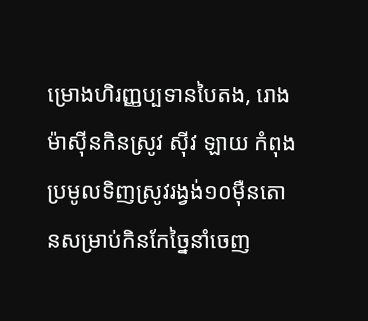ម្រោងហិរញ្ញប្បទានបៃតង, រោងម៉ាស៊ីនកិនស្រូវ ស៊ីវ ឡាយ កំពុងប្រមូលទិញស្រូវរង្វង់១០ម៉ឺនតោនសម្រាប់កិនកែច្នៃនាំចេញ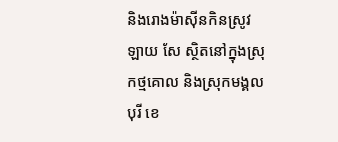និងរោងម៉ាស៊ីនកិនស្រូវ ឡាយ សែ ស្ថិតនៅក្នុងស្រុកថ្មគោល និងស្រុកមង្គលបុរី ខេ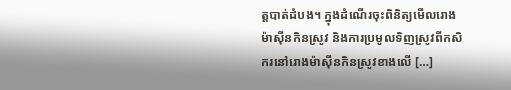ត្តបាត់ដំបង។ ក្នុងដំណើរចុះពិនិត្យមើលរោងម៉ាស៊ីនកិនស្រូវ និងការប្រមូលទិញស្រូវពីកសិករនៅរោងម៉ាស៊ីនកិនស្រូវខាងលើ […]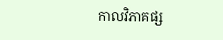កាលវិភាគផ្ស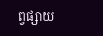ព្វផ្សាយ